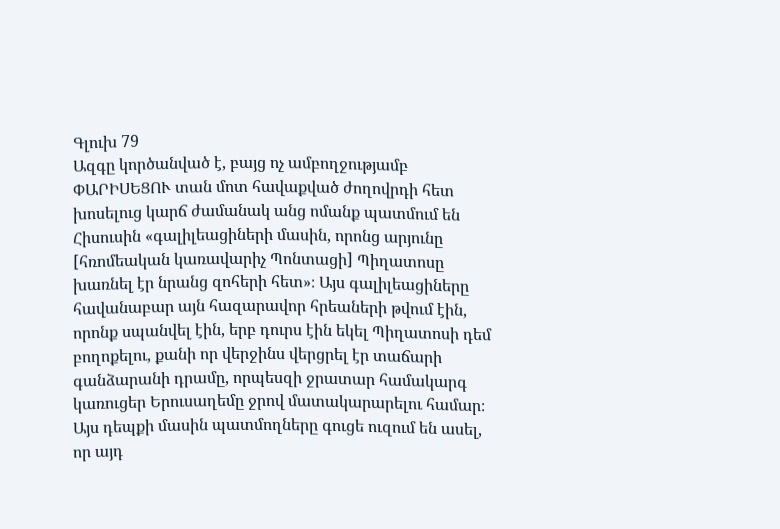Գլուխ 79
Ազգը կործանված է, բայց ոչ ամբողջությամբ
ՓԱՐԻՍԵՑՈՒ տան մոտ հավաքված ժողովրդի հետ խոսելուց կարճ ժամանակ անց ոմանք պատմում են Հիսուսին «գալիլեացիների մասին, որոնց արյունը [հռոմեական կառավարիչ Պոնտացի] Պիղատոսը խառնել էր նրանց զոհերի հետ»։ Այս գալիլեացիները հավանաբար այն հազարավոր հրեաների թվում էին, որոնք սպանվել էին, երբ դուրս էին եկել Պիղատոսի դեմ բողոքելու, քանի որ վերջինս վերցրել էր տաճարի գանձարանի դրամը, որպեսզի ջրատար համակարգ կառուցեր Երուսաղեմը ջրով մատակարարելու համար։ Այս դեպքի մասին պատմողները գուցե ուզում են ասել, որ այդ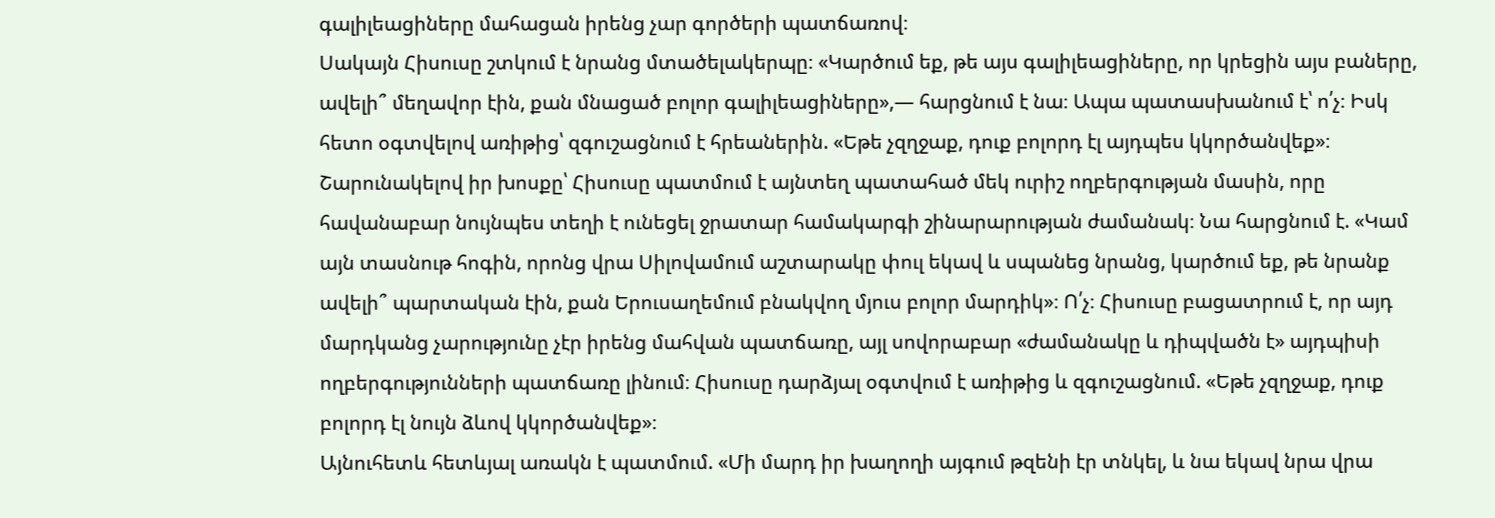գալիլեացիները մահացան իրենց չար գործերի պատճառով։
Սակայն Հիսուսը շտկում է նրանց մտածելակերպը։ «Կարծում եք, թե այս գալիլեացիները, որ կրեցին այս բաները, ավելի՞ մեղավոր էին, քան մնացած բոլոր գալիլեացիները»,— հարցնում է նա։ Ապա պատասխանում է՝ ո՛չ։ Իսկ հետո օգտվելով առիթից՝ զգուշացնում է հրեաներին. «Եթե չզղջաք, դուք բոլորդ էլ այդպես կկործանվեք»։
Շարունակելով իր խոսքը՝ Հիսուսը պատմում է այնտեղ պատահած մեկ ուրիշ ողբերգության մասին, որը հավանաբար նույնպես տեղի է ունեցել ջրատար համակարգի շինարարության ժամանակ։ Նա հարցնում է. «Կամ այն տասնութ հոգին, որոնց վրա Սիլովամում աշտարակը փուլ եկավ և սպանեց նրանց, կարծում եք, թե նրանք ավելի՞ պարտական էին, քան Երուսաղեմում բնակվող մյուս բոլոր մարդիկ»։ Ո՛չ։ Հիսուսը բացատրում է, որ այդ մարդկանց չարությունը չէր իրենց մահվան պատճառը, այլ սովորաբար «ժամանակը և դիպվածն է» այդպիսի ողբերգությունների պատճառը լինում։ Հիսուսը դարձյալ օգտվում է առիթից և զգուշացնում. «Եթե չզղջաք, դուք բոլորդ էլ նույն ձևով կկործանվեք»։
Այնուհետև հետևյալ առակն է պատմում. «Մի մարդ իր խաղողի այգում թզենի էր տնկել, և նա եկավ նրա վրա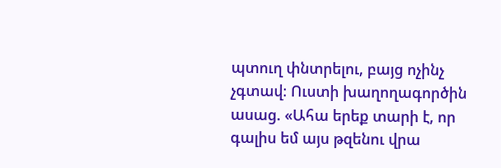պտուղ փնտրելու, բայց ոչինչ չգտավ։ Ուստի խաղողագործին ասաց. «Ահա երեք տարի է, որ գալիս եմ այս թզենու վրա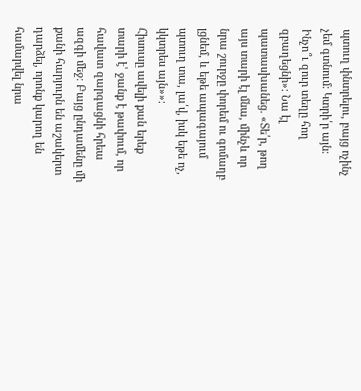պտուղ փնտրելու, բայց ոչինչ չեմ գտնում։ Կտրի՛ր այն։ Ինչո՞ւ զուր տեղը հող զբաղեցնի»։ Նա էլ պատասխանեց. «Տե՛ր, թող այս տարի էլ մնա, մինչև որ նրա շուրջը փորեմ ու գոմաղբ լցնեմ, և եթե ապագայում պտուղ տա, լա՛վ, իսկ եթե ոչ, կկտրես այն»»։
Հիսուսը ավելի քան երեք տարի է՝ ջանք է թափում, որ հավատ զարգացնի հրեա ազգի մեջ։ Բայց ընդամենը մի քանի հարյուրն են աշակերտ դարձել, որոնք կարող են համարվել նրա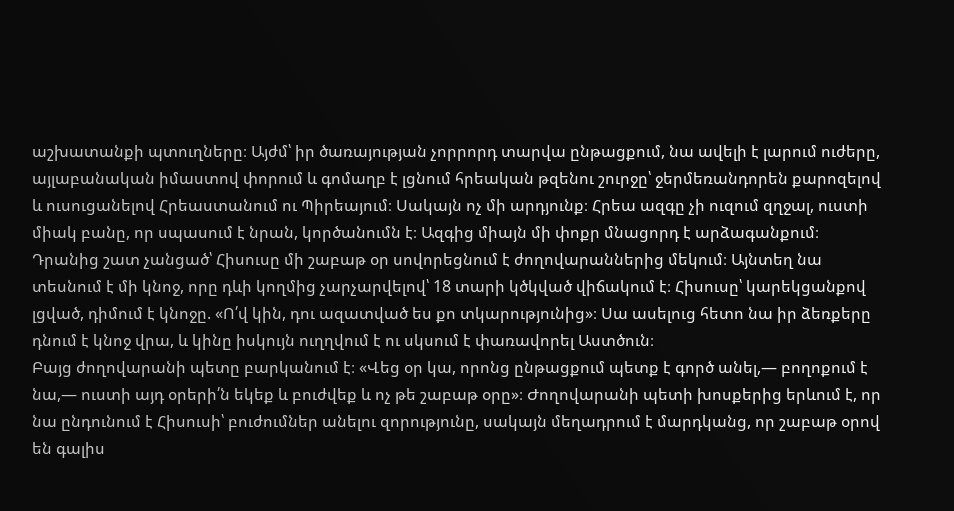աշխատանքի պտուղները։ Այժմ՝ իր ծառայության չորրորդ տարվա ընթացքում, նա ավելի է լարում ուժերը, այլաբանական իմաստով փորում և գոմաղբ է լցնում հրեական թզենու շուրջը՝ ջերմեռանդորեն քարոզելով և ուսուցանելով Հրեաստանում ու Պիրեայում։ Սակայն ոչ մի արդյունք։ Հրեա ազգը չի ուզում զղջալ, ուստի միակ բանը, որ սպասում է նրան, կործանումն է։ Ազգից միայն մի փոքր մնացորդ է արձագանքում։
Դրանից շատ չանցած՝ Հիսուսը մի շաբաթ օր սովորեցնում է ժողովարաններից մեկում։ Այնտեղ նա տեսնում է մի կնոջ, որը դևի կողմից չարչարվելով՝ 18 տարի կծկված վիճակում է։ Հիսուսը՝ կարեկցանքով լցված, դիմում է կնոջը. «Ո՛վ կին, դու ազատված ես քո տկարությունից»։ Սա ասելուց հետո նա իր ձեռքերը դնում է կնոջ վրա, և կինը իսկույն ուղղվում է ու սկսում է փառավորել Աստծուն։
Բայց ժողովարանի պետը բարկանում է։ «Վեց օր կա, որոնց ընթացքում պետք է գործ անել,— բողոքում է նա,— ուստի այդ օրերի՛ն եկեք և բուժվեք և ոչ թե շաբաթ օրը»։ Ժողովարանի պետի խոսքերից երևում է, որ նա ընդունում է Հիսուսի՝ բուժումներ անելու զորությունը, սակայն մեղադրում է մարդկանց, որ շաբաթ օրով են գալիս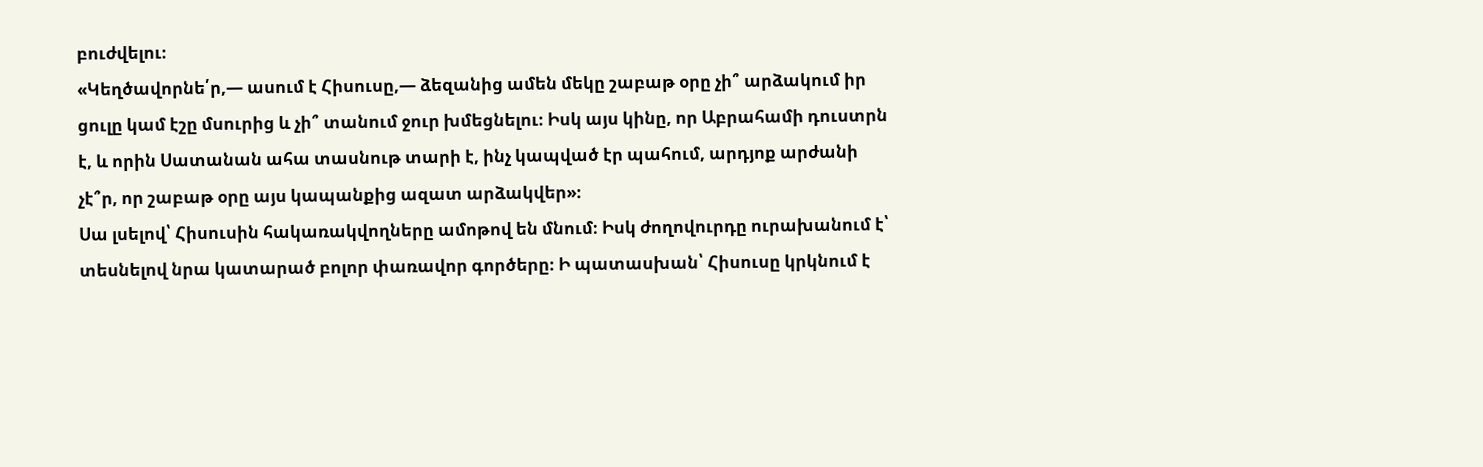բուժվելու։
«Կեղծավորնե՛ր,— ասում է Հիսուսը,— ձեզանից ամեն մեկը շաբաթ օրը չի՞ արձակում իր ցուլը կամ էշը մսուրից և չի՞ տանում ջուր խմեցնելու։ Իսկ այս կինը, որ Աբրահամի դուստրն է, և որին Սատանան ահա տասնութ տարի է, ինչ կապված էր պահում, արդյոք արժանի չէ՞ր, որ շաբաթ օրը այս կապանքից ազատ արձակվեր»։
Սա լսելով՝ Հիսուսին հակառակվողները ամոթով են մնում։ Իսկ ժողովուրդը ուրախանում է՝ տեսնելով նրա կատարած բոլոր փառավոր գործերը։ Ի պատասխան՝ Հիսուսը կրկնում է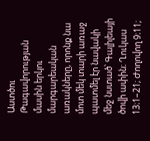Աստծու Թագավորության մասին երկու մարգարեական առակները, որոնք նա մոտ մեկ տարի առաջ պատմել էր նավակի մեջ նստած՝ Գալիլեայի ծովի ափին։ Ղուկաս 13։1–21; Ժողովող 9։11;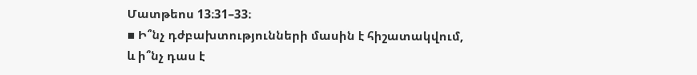Մատթեոս 13։31–33։
▪ Ի՞նչ դժբախտությունների մասին է հիշատակվում, և ի՞նչ դաս է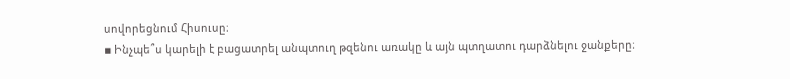սովորեցնում Հիսուսը։
▪ Ինչպե՞ս կարելի է բացատրել անպտուղ թզենու առակը և այն պտղատու դարձնելու ջանքերը։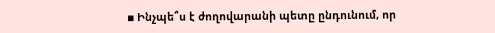▪ Ինչպե՞ս է ժողովարանի պետը ընդունում, որ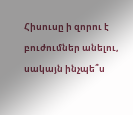Հիսուսը ի զորու է բուժումներ անելու, սակայն ինչպե՞ս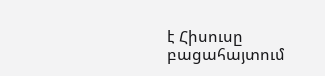է Հիսուսը բացահայտում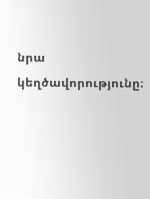նրա կեղծավորությունը։